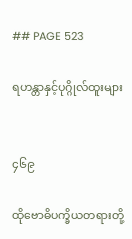## PAGE 523

ရဟန္တာနှင့်ပုဂ္ဂိုလ်ထူးများ


၄၆၉

ထိုဗောဓိပက္ခိယတရားတို့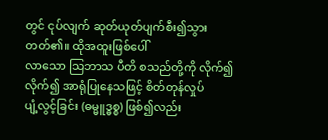တွင် ငုပ်လျက် ဆုတ်ယုတ်ပျက်စီး၍သွားတတ်၏။ ထိုအထူးဖြစ်ပေါ်
လာသော သြဘာသ ပီတိ စသည်တို့ကို လိုက်၍ လိုက်၍ အာရုံပြုနေသဖြင့် စိတ်တုန်လှုပ်
ပျံ့လွင့်ခြင်း (ဓမ္မူဒ္ဓစ္စ) ဖြစ်၍လည်း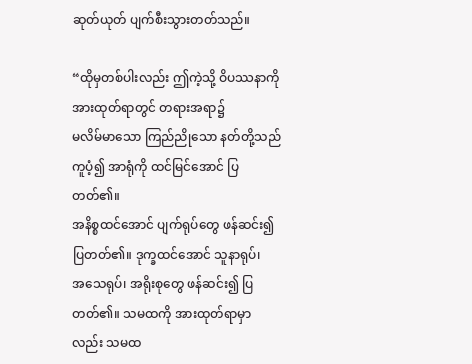ဆုတ်ယုတ် ပျက်စီးသွားတတ်သည်။

“ထိုမှတစ်ပါးလည်း ဤကဲ့သို့ ဝိပဿနာကိုအားထုတ်ရာတွင် တရားအရာ၌
မလိမ်မာသော ကြည်ညိုသော နတ်တို့သည် ကူပံ့၍ အာရုံကို ထင်မြင်အောင် ပြတတ်၏။
အနိစ္စထင်အောင် ပျက်ရုပ်တွေ ဖန်ဆင်း၍ ပြတတ်၏။ ဒုက္ခထင်အောင် သူနာရုပ်၊
အသေရုပ်၊ အရိုးစုတွေ ဖန်ဆင်း၍ ပြတတ်၏။ သမထကို အားထုတ်ရာမှာလည်း သမထ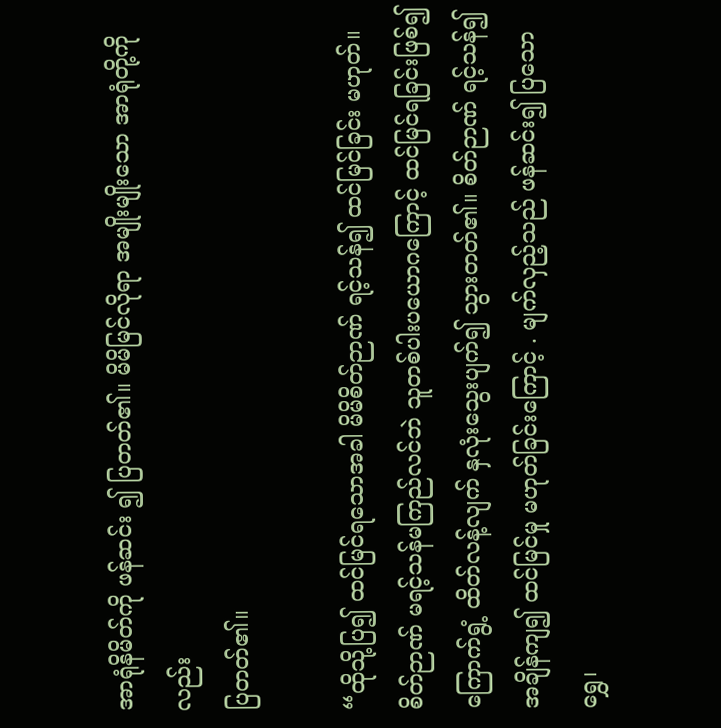အာရုံနိမိတ်ကို ဖန်ဆင်း ၍ ပြတတ်၏။ မိမိမြင်လိုရာ အမျိုးမျိုးသော အာရုံတို့ကိုလည်း
ပြတတ်၏။

“ထိုသို့ပြ၍ ထင်မြင်ရသောအခါ မိမိစိတ်ဉာဏ် ရင့်သန်၍ ထင်မြင်ခြင်း မဟုတ်။
စိတ်ဉာဏ် မရင့်သန်မကြည်လင်ဘဲ သူတစ်ပါးပယောဂကြောင့် ထင်မြင်ရခြင်းဖြစ်၍
ကြောက်ရွံ့ ထိတ်လန့်လျက် နှလုံးသွေးပျက်၍ သွားတတ်၏။ စိတ်ဉာဏ် ရင့်သန်၍
အချိန်ကျ၍ ထင်မြင်မှု မဟုတ်ခြင်းကြောင့် . မျက်လှည့်သည် ဖန်ဆင်း၍ ပြသော ရွှေ၊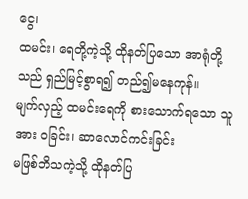ငွေ၊
ထမင်း၊ ရေတို့ကဲ့သို့ ထိုနတ်ပြသော အာရုံတို့သည် ရှည်မြင့်စွာရ၍ တည်၍မနေကုန်။
မျက်လှည့် ထမင်းရေကို စားသောက်ရသော သူအား ဝခြင်း၊ ဆာလောင်ကင်းခြင်း
မဖြစ်ဘိသကဲ့သို့ ထိုနတ်ပြ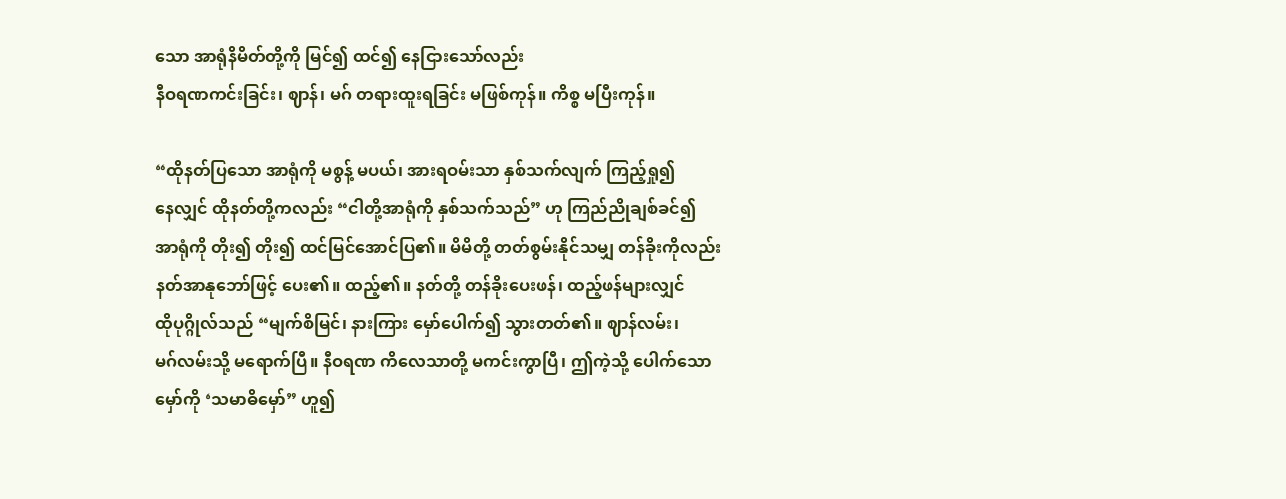သော အာရုံနိမိတ်တို့ကို မြင်၍ ထင်၍ နေငြားသော်လည်း
နီဝရဏကင်းခြင်း၊ ဈာန်၊ မဂ် တရားထူးရခြင်း မဖြစ်ကုန်။ ကိစ္စ မပြီးကုန်။

“ထိုနတ်ပြသော အာရုံကို မစွန့် မပယ်၊ အားရဝမ်းသာ နှစ်သက်လျက် ကြည့်ရှု၍
နေလျှင် ထိုနတ်တို့ကလည်း “ငါတို့အာရုံကို နှစ်သက်သည်” ဟု ကြည်ညိုချစ်ခင်၍
အာရုံကို တိုး၍ တိုး၍ ထင်မြင်အောင်ပြ၏။ မိမိတို့ တတ်စွမ်းနိုင်သမျှ တန်ခိုးကိုလည်း
နတ်အာနုဘော်ဖြင့် ပေး၏။ ထည့်၏။ နတ်တို့ တန်ခိုးပေးဖန်၊ ထည့်ဖန်များလျှင်
ထိုပုဂ္ဂိုလ်သည် “မျက်စိမြင်၊ နားကြား မှော်ပေါက်၍ သွားတတ်၏။ ဈာန်လမ်း၊
မဂ်လမ်းသို့ မရောက်ပြီ။ နီဝရဏ ကိလေသာတို့ မကင်းကွာပြီ၊ ဤကဲ့သို့ ပေါက်သော
မှော်ကို ‘သမာဓိမှော်” ဟူ၍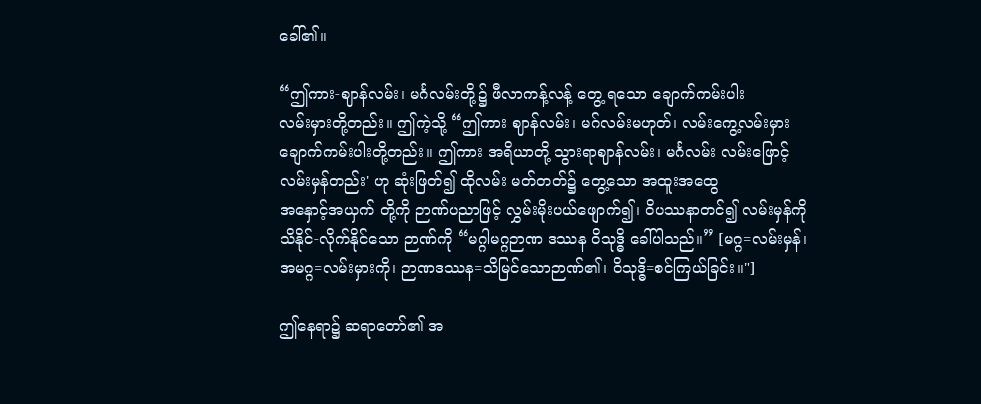ခေါ်၏။

“ဤကား-ဈာန်လမ်း၊ မင်္ဂလမ်းတို့၌ ဖီလာကန့်လန့် တွေ့ ရသော ချောက်ကမ်းပါး
လမ်းမှားတို့တည်း။ ဤကဲ့သို့ “ဤကား ဈာန်လမ်း၊ မဂ်လမ်းမဟုတ်၊ လမ်းကွေ့လမ်းမှား
ချောက်ကမ်းပါးတို့တည်း။ ဤကား အရိယာတို့ သွားရာဈာန်လမ်း၊ မင်္ဂလမ်း လမ်းဖြောင့်
လမ်းမှန်တည်း' ဟု ဆုံးဖြတ်၍ ထိုလမ်း မတ်တတ်၌ တွေ့သော အထူးအထွေ
အနှောင့်အယှက် တို့ကို ဉာဏ်ပညာဖြင့် လွှမ်းမိုးပယ်ဖျောက်၍၊ ဝိပဿနာတင်၍ လမ်းမှန်ကို
သိနိုင်-လိုက်နိုင်သော ဉာဏ်ကို “မဂ္ဂါမဂ္ဂဉာဏ ဒဿန ဝိသုဒ္ဓိ ခေါ်ပါသည်။” [မဂ္ဂ=လမ်းမှန်၊
အမဂ္ဂ=လမ်းမှားကို၊ ဉာဏဒဿန=သိမြင်သောဉာဏ်၏၊ ဝိသုဒ္ဓိ=စင်ကြယ်ခြင်း။"]

ဤနေရာ၌ ဆရာတော်၏ အ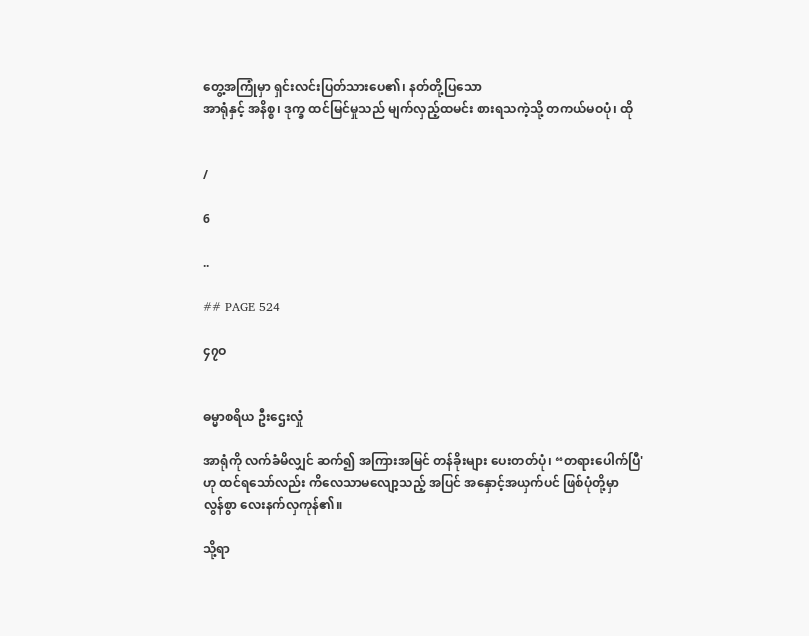တွေ့အကြုံမှာ ရှင်းလင်းပြတ်သားပေ၏၊ နတ်တို့ပြသော
အာရုံနှင့် အနိစ္စ၊ ဒုက္ခ ထင်မြင်မှုသည် မျက်လှည့်ထမင်း စားရသကဲ့သို့ တကယ်မဝပုံ၊ ထို


/

6

..

## PAGE 524

၄၇ဝ


ဓမ္မာစရိယ ဦးဌေးလှုံ

အာရုံကို လက်ခံမိလျှင် ဆက်၍ အကြားအမြင် တန်ခိုးများ ပေးတတ်ပုံ၊ “တရားပေါက်ပြီ'
ဟု ထင်ရသော်လည်း ကိလေသာမလျော့သည့် အပြင် အနှောင့်အယှက်ပင် ဖြစ်ပုံတို့မှာ
လွန်စွာ လေးနက်လှကုန်၏။

သို့ရာ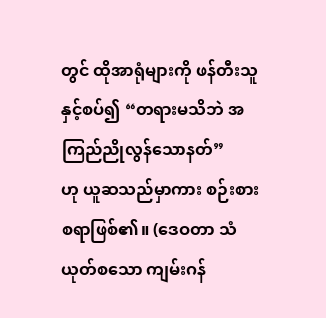တွင် ထိုအာရုံများကို ဖန်တီးသူနှင့်စပ်၍ “တရားမသိဘဲ အကြည်ညိုလွန်သောနတ်”
ဟု ယူဆသည်မှာကား စဉ်းစားစရာဖြစ်၏။ (ဒေဝတာ သံယုတ်စသော ကျမ်းဂန်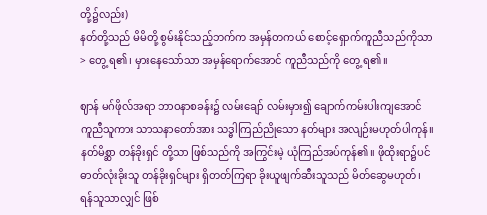တို့၌လည်း)
နတ်တို့သည် မိမိတို့ စွမ်းနိုင်သည့်ဘက်က အမှန်တကယ် စောင့်ရှောက်ကူညီသည်ကိုသာ
> တွေ့ ရ၏၊ မှားနေသော်သာ အမှန်ရောက်အောင် ကူညီသည်ကို တွေ့ ရ၏။

ဈာန် မဂ်ဖိုလ်အရာ ဘာဝနာစခန်း၌ လမ်းချော် လမ်းမှား၍ ချောက်ကမ်းပါးကျအောင်
ကူညီသူကား သာသနာတော်အား သဒ္ဓါကြည်ညိုသော နတ်များ အလျဉ်းမဟုတ်ပါကုန်။
နတ်မိစ္ဆာ တန်ခိုးရှင် တို့သာ ဖြစ်သည်ကို အကြွင်းမဲ့ ယုံကြည်အပ်ကုန်၏။ ဖိုထိုးရာ၌ပင်
ဓာတ်လုံးခိုးသူ တန်ခိုးရှင်များ ရှိတတ်ကြရာ ခိုးယူဖျက်ဆီးသူသည် မိတ်ဆွေမဟုတ်၊
ရန်သူသာလျှင် ဖြစ်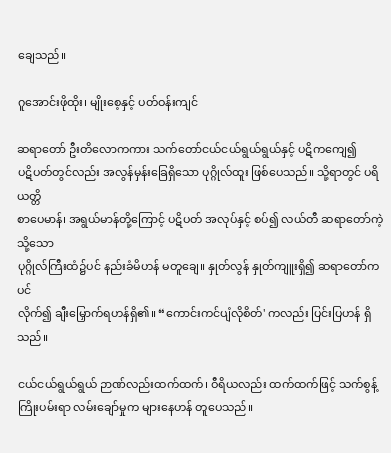ချေသည်။

ဂူအောင်းဖိုထိုး၊ မျိုးစေ့နှင့် ပတ်ဝန်းကျင်

ဆရာတော် ဦးတိလောကကား သက်တော်ငယ်ငယ်ရွယ်ရွယ်နှင့် ပဋိကကျေ၍
ပဋိပတ်တွင်လည်း အလွန်မှန်းခြေရှိသော ပုဂ္ဂိုလ်ထူး ဖြစ်ပေသည်။ သို့ရာတွင် ပရိယတ္တိ
စာပေမာန်၊ အရွယ်မာန်တို့ကြောင့် ပဋိပတ် အလုပ်နှင့် စပ်၍ လယ်တီ ဆရာတော်ကဲ့သို့သော
ပုဂ္ဂိုလ်ကြီးထံ၌ပင် နည်းခံမိဟန် မတူချေ။ နှုတ်လွန် နှုတ်ကျူးရှိ၍ ဆရာတော်ကပင်
လိုက်၍ ချီးမြှောက်ရဟန်ရှိ၏။ “ကောင်းကင်ပျံလိုစိတ်' ကလည်း ပြင်းပြဟန် ရှိသည်။

ငယ်ငယ်ရွယ်ရွယ် ဉာဏ်လည်းထက်ထက်၊ ဝီရိယလည်း ထက်ထက်ဖြင့် သက်စွန့်
ကြိုးပမ်းရာ လမ်းချော်မှုက များနေဟန် တူပေသည်။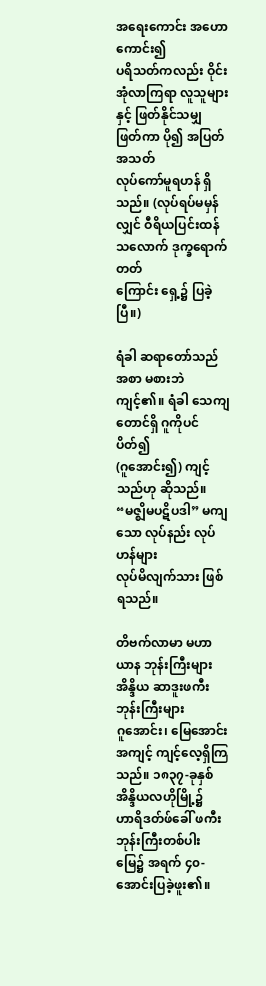အရေးကောင်း အဟောကောင်း၍
ပရိသတ်ကလည်း ဝိုင်းအုံလာကြရာ လူသူများနှင့် ဖြတ်နိုင်သမျှ ဖြတ်ကာ ပို၍ အပြတ်အသတ်
လုပ်ကော်မူရဟန် ရှိသည်။ (လုပ်ရပ်မမှန်လျှင် ဝီရိယပြင်းထန်သလောက် ဒုက္ခရောက်တတ်
ကြောင်း ရှေ့၌ ပြခဲ့ပြီ။)

ရံခါ ဆရာတော်သည် အစာ မစားဘဲကျင့်၏။ ရံခါ သေကျတောင်ရှိ ဂူကိုပင် ပိတ်၍
(ဂူအောင်း၍) ကျင့်သည်ဟု ဆိုသည်။ “မဇ္ဈိမပဋိပဒါ” မကျသော လုပ်နည်း လုပ်ဟန်များ
လုပ်မိလျက်သား ဖြစ်ရသည်။

တိဗက်လာမာ မဟာယာန ဘုန်းကြီးများ အိန္ဒိယ ဆာဒူးဖကီး ဘုန်းကြီးများ
ဂူအောင်း၊ မြေအောင်း အကျင့် ကျင့်လေ့ရှိကြသည်။ ၁၈၃၇-ခုနှစ် အိန္ဒိယလဟိုမြို့၌
ဟာရိဒတ်ဖ်ခေါ် ဖကီးဘုန်းကြီးတစ်ပါး မြေ၌ အရက် ၄၀-အောင်းပြခဲ့ဖူး၏။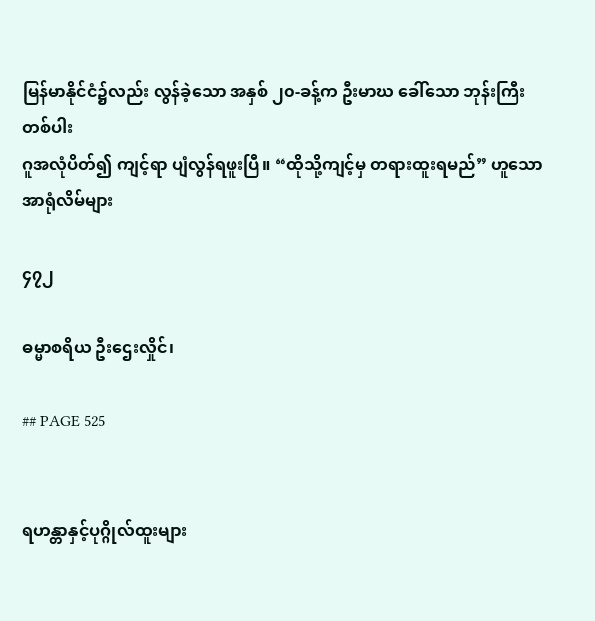မြန်မာနိုင်ငံ၌လည်း လွန်ခဲ့သော အနှစ် ၂၀-ခန့်က ဦးမာဃ ခေါ်သော ဘုန်းကြီးတစ်ပါး
ဂူအလုံပိတ်၍ ကျင့်ရာ ပျံလွန်ရဖူးပြီ။ “ထိုသို့ကျင့်မှ တရားထူးရမည်” ဟူသော အာရုံလိမ်များ

၄၇၂

ဓမ္မာစရိယ ဦးဌေးလှိုင်၊

## PAGE 525


ရဟန္တာနှင့်ပုဂ္ဂိုလ်ထူးများ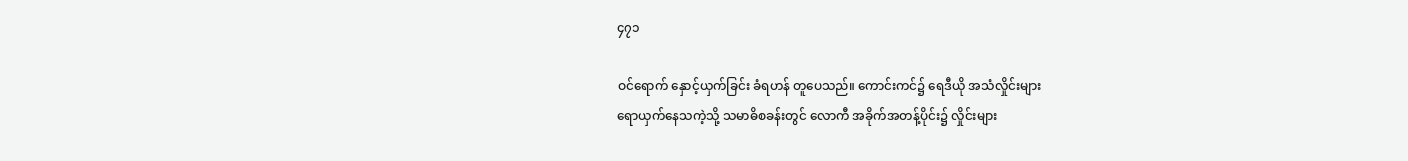၄၇၁

ဝင်ရောက် နှောင့်ယှက်ခြင်း ခံရဟန် တူပေသည်။ ကောင်းကင်၌ ရေဒီယို အသံလှိုင်းများ
ရောယှက်နေသကဲ့သို့ သမာဓိစခန်းတွင် လောကီ အခိုက်အတန့်ပိုင်း၌ လှိုင်းများ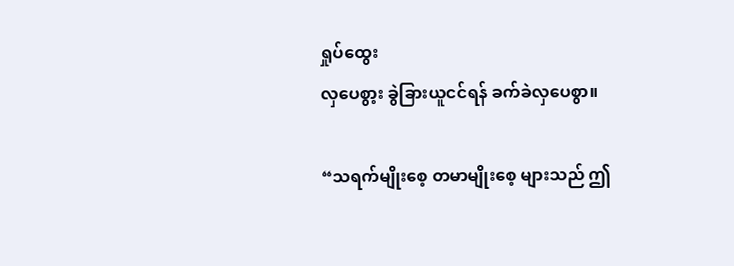ရှုပ်ထွေး
လှပေစွာ့း ခွဲခြားယူငင်ရန် ခက်ခဲလှပေစွာ။

“သရက်မျိုးစေ့ တမာမျိုးစေ့ များသည် ဤ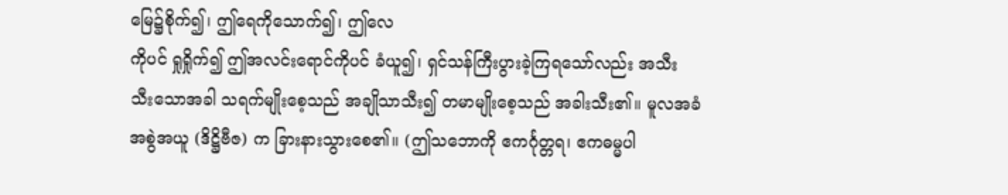မြေ၌စိုက်၍၊ ဤရေကိုသောက်၍၊ ဤလေ
ကိုပင် ရှုရှိုက်၍ ဤအလင်းရောင်ကိုပင် ခံယူ၍၊ ရှင်သန်ကြီးပွားခဲ့ကြရသော်လည်း အသီး
သီးသောအခါ သရက်မျိုးစေ့သည် အချိုသာသီး၍ တမာမျိုးစေ့သည် အခါးသီး၏။ မူလအခံ
အစွဲအယူ (ဒိဋ္ဌိဗီဇ) က ခြားနားသွားစေ၏။ (ဤသဘောကို ဧကင်္ဂုတ္တရ၊ ဧကဓမ္မပါ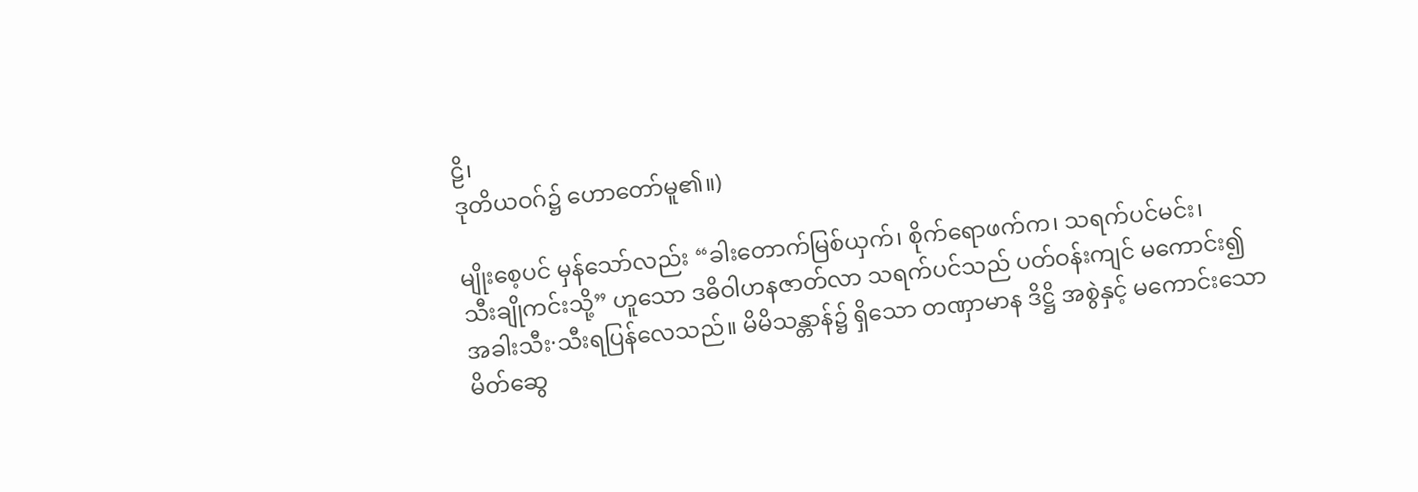ဠိ၊
ဒုတိယဝဂ်၌ ဟောတော်မူ၏။)

မျိုးစေ့ပင် မှန်သော်လည်း “ခါးတောက်မြစ်ယှက်၊ စိုက်ရောဖက်က၊ သရက်ပင်မင်း၊
သီးချိုကင်းသို့” ဟူသော ဒဓိဝါဟနဇာတ်လာ သရက်ပင်သည် ပတ်ဝန်းကျင် မကောင်း၍
အခါးသီး·သီးရပြန်လေသည်။ မိမိသန္တာန်၌ ရှိသော တဏှာမာန ဒိဋ္ဌိ အစွဲနှင့် မကောင်းသော
မိတ်ဆွေ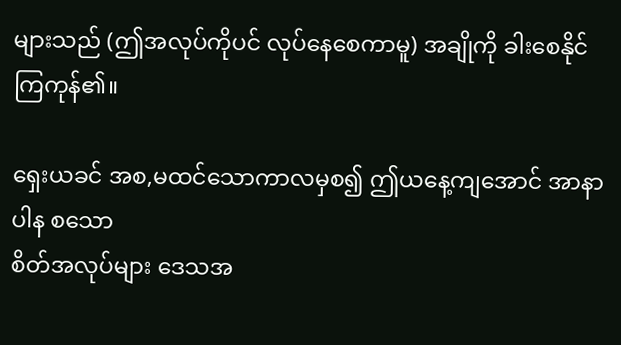များသည် (ဤအလုပ်ကိုပင် လုပ်နေစေကာမူ) အချိုကို ခါးစေနိုင်ကြကုန်၏။

ရှေးယခင် အစ,မထင်သောကာလမှစ၍ ဤယနေ့ကျအောင် အာနာပါန စသော
စိတ်အလုပ်များ ဒေသအ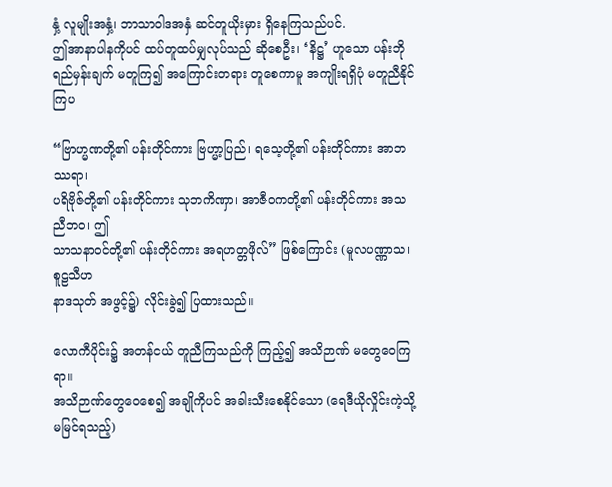နှံ့ လူမျိုးအနှံ့၊ ဘာသာဝါဒအနှံ ဆင်တူယိုးမှား ရှိနေကြသည်ပင်.
ဤအာနာပါနကိုပင် ထပ်တူထပ်မျှလုပ်သည် ဆိုစေဦး၊ ‘နိဋ္ဌ’ ဟူသော ပန်းဘို
ရည်မှန်းချက် မတူကြ၍ အကြောင်းတရား တူစေကာမူ အကျိုးရရှိပုံ မတူညီနိုင်ကြပ

“ဗြာဟ္မဏတို့၏ ပန်းတိုင်ကား ဗြဟ္မာ့ပြည်၊ ရသေ့တို့၏ ပန်းတိုင်ကား အာဘဿရာ၊
ပရိဗိုဇ်တို့၏ ပန်းတိုင်ကား သုဘကိဏှာ၊ အာဇီဝကတို့၏ ပန်းတိုင်ကား အသညီဘဝ၊ ဤ
သာသနာဝင်တို့၏ ပန်းတိုင်ကား အရဟတ္တဖိုလ်” ဖြစ်ကြောင်း (မူလပဏ္ဏာသ၊ စူဠသီဟ
နာဒသုတ် အဖွင့်၌) လိုင်းခွဲ၍ ပြထားသည်။

လောကီပိုင်း၌ အတန်ငယ် တူညီကြသည်ကို ကြည့်၍ အသိဉာဏ် မတွေဝေကြရာ။
အသိဉာဏ်တွေဝေစေ၍ အချိုကိုပင် အခါးသီးစေနိုင်သော (ရေဒီယိုလှိုင်းကဲ့သို့ မမြင်ရသည့်)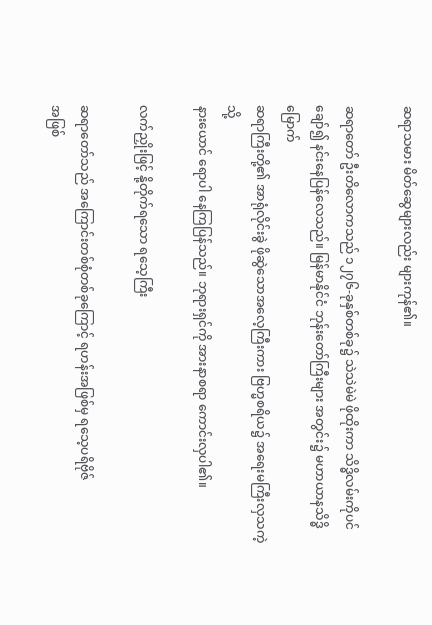ဆရာသမား မိတ်ဆွေများလည်း များကုန်၏။

ဆရာတော် ဦးတိလောကသည် ၁၂၇၆-ခုနှစ်တစ်ခု၌ သဲသဲမဲမဲ ဖိုထိုးကာ သိဒ္ဓိလမ်းကိုပင်
ချော်၍ နင်းနေပြန်လေသည်။ မြန်မာနိုင်ငံ ဘုန်းတော်ကြီးများ အတွင်း၌ မဟာယာနသိဒ္ဓိမြောက်
ဆရာကြီးတို့၏ အာရုံလိုင်းခွဲ ဖိုဆွဲသောအလေ့ကြီးကား ဗြဟ္မစရိယ၌ အရေးမကြီးလှသကဲ့သို့
နားယောင် ရောပါ နေကြပြန်သည်။ ဘုရားရှင်ကို အားနာစရာ ကောင်းလှပါ၏။

လက်ညှိုးဖြင့် နို့တိုက်ရသော ရသေ့ကြီး

ဆရာတော်သည် အကြောင်းတစ်စုံတစ်ခုကြောင့် ရဟန်းအဖြစ်မှ ရသေ့ပရိဗိုဇ်
အဖြစ်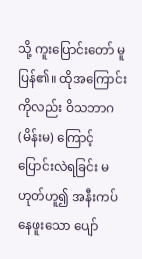သို့ ကူးပြောင်းတော် မူပြန်၏။ ထိုအကြောင်းကိုလည်း ဝိသဘာဂ (မိန်းမ) ကြောင့်
ပြောင်းလဲရခြင်း မဟုတ်ဟူ၍ အနီးကပ် နေဖူးသော ပျော်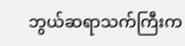ဘွယ်ဆရာသက်ကြီးက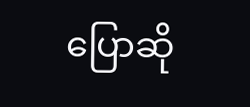ပြောဆို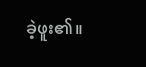ခဲ့ဖူး၏။